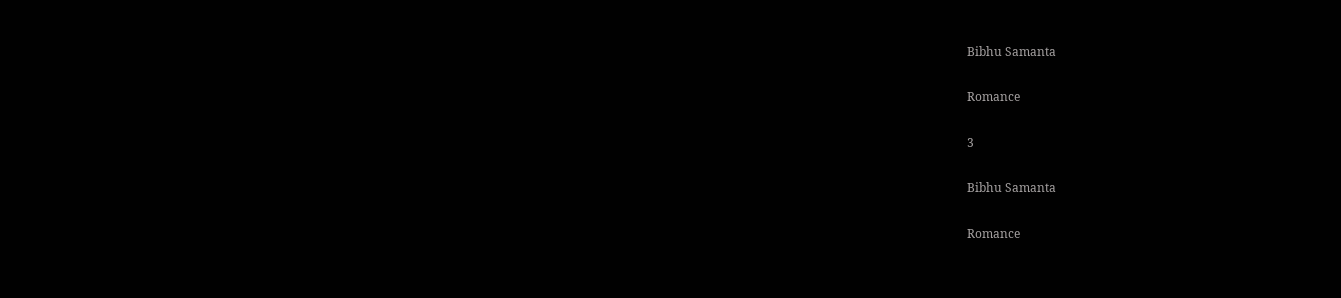Bibhu Samanta

Romance

3

Bibhu Samanta

Romance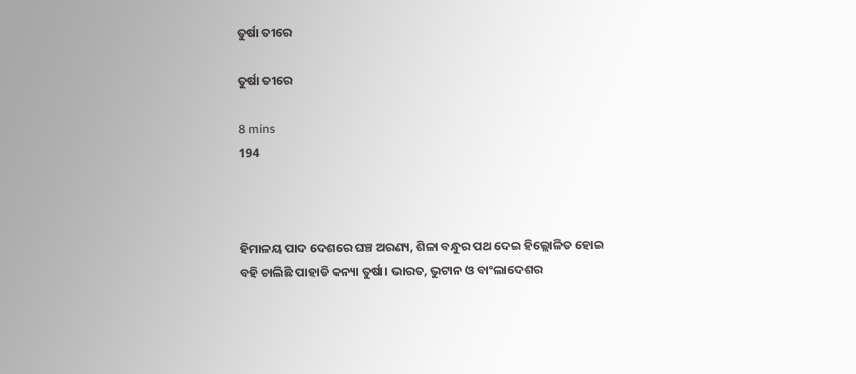ତୁର୍ଷା ତୀରେ

ତୁର୍ଷା ତୀରେ

8 mins
194



ହିମାଳୟ ପାଦ ଦେଶରେ ଘଞ୍ଚ ଅରଣ୍ୟ, ଶିଳା ବନ୍ଧୁର ପଥ ଦେଇ ହିଲ୍ଲୋଳିତ ହୋଇ ବହି ଚାଲିଛି ପାହାଡି କନ୍ୟା ତୁର୍ଷା। ଭାରତ, ଭୁଟାନ ଓ ବାଂଲାଦେଶର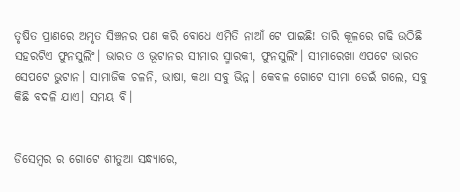ତୃଷିତ ପ୍ରାଣରେ ଅମୃତ ସିଞ୍ଚନର ପଣ କରି ବୋଧେ ଏମିତି ନାଆଁ ଟେ ପାଇଛି! ତାରି କୂଳରେ ଗଢି ଉଠିଛି ସହରଟିଏ ଫୁନସୁଲିଂ। ଭାରତ ଓ ଭୂଟାନର ସୀମାର ସ୍ମାରକୀ, ଫୁନସୁଲିଂ। ସୀମାରେଖା ଏପଟେ ଭାରତ ସେପଟେ ଭୁଟାନ। ସାମାଜିକ ଚଳନି, ଭାଷା, କଥା ସବୁ ଭିନ୍ନ। କେବଳ ଗୋଟେ ସୀମା ଡେଇଁ ଗଲେ, ସବୁ କିଛି ବଦଳି ଯାଏ। ସମୟ ବି।


ଡିସେମ୍ବର ର ଗୋଟେ ଶୀତୁଆ ସନ୍ଧ୍ୟାରେ,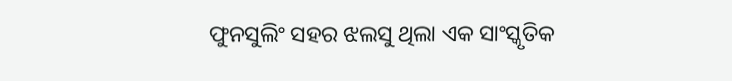ଫୁନସୁଲିଂ ସହର ଝଲସୁ ଥିଲା ଏକ ସାଂସ୍କୃତିକ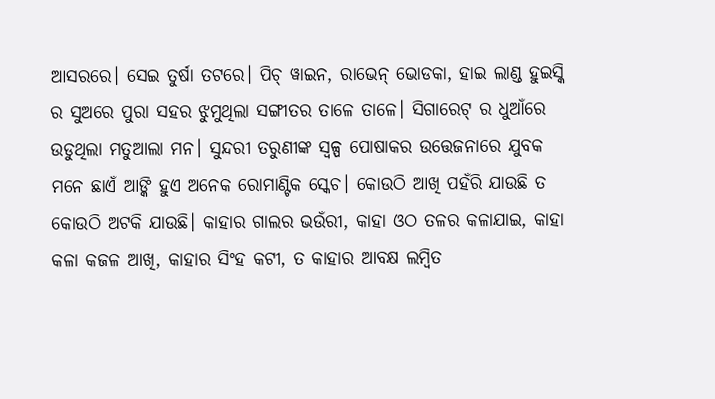ଆସରରେ। ସେଇ ତୁର୍ଷା ତଟରେ। ପିଚ୍ ୱାଇନ, ରାଭେନ୍ ଭୋଡକା, ହାଇ ଲାଣ୍ଡ ହୁଇସ୍କି ର ସୁଅରେ ପୁରା ସହର ଝୁମୁଥିଲା ସଙ୍ଗୀତର ତାଳେ ତାଳେ। ସିଗାରେଟ୍ ର ଧୁଆଁରେ ଉଡୁଥିଲା ମତୁଆଲା ମନ। ସୁନ୍ଦରୀ ତରୁଣୀଙ୍କ ସ୍ୱଳ୍ପ ପୋଷାକର ଉତ୍ତେଜନାରେ ଯୁବକ ମନେ ଛାଏଁ ଆଙ୍କି ହୁଏ ଅନେକ ରୋମାଣ୍ଟିକ ସ୍କେଚ। କୋଉଠି ଆଖି ପହଁରି ଯାଉଛି ତ କୋଉଠି ଅଟକି ଯାଉଛି। କାହାର ଗାଲର ଭଉଁରୀ, କାହା ଓଠ ତଳର କଳାଯାଇ, କାହା କଳା କଜଳ ଆଖି, କାହାର ସିଂହ କଟୀ, ତ କାହାର ଆବକ୍ଷ ଲମ୍ବିତ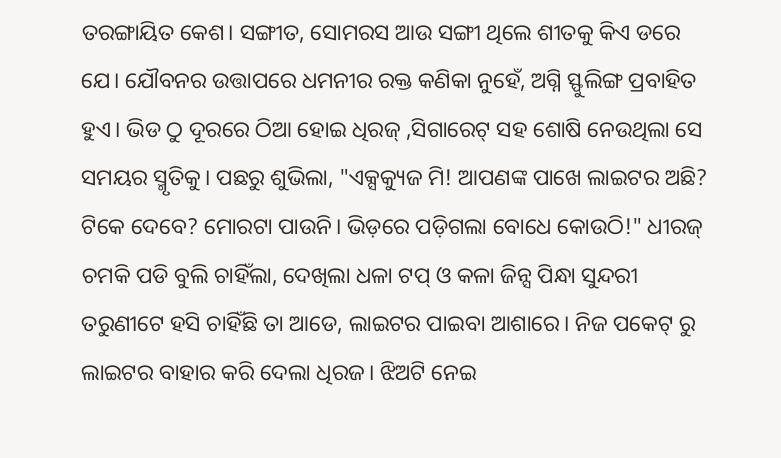ତରଙ୍ଗାୟିତ କେଶ। ସଙ୍ଗୀତ, ସୋମରସ ଆଉ ସଙ୍ଗୀ ଥିଲେ ଶୀତକୁ କିଏ ଡରେ ଯେ। ଯୌବନର ଉତ୍ତାପରେ ଧମନୀର ରକ୍ତ କଣିକା ନୁହେଁ, ଅଗ୍ନି ସ୍ଫୁଲିଙ୍ଗ ପ୍ରବାହିତ ହୁଏ। ଭିଡ ଠୁ ଦୂରରେ ଠିଆ ହୋଇ ଧିରଜ୍ ,ସିଗାରେଟ୍ ସହ ଶୋଷି ନେଉଥିଲା ସେ ସମୟର ସ୍ମୃତିକୁ। ପଛରୁ ଶୁଭିଲା, "ଏକ୍ସକ୍ୟୁଜ ମି! ଆପଣଙ୍କ ପାଖେ ଲାଇଟର ଅଛି? ଟିକେ ଦେବେ? ମୋରଟା ପାଉନି। ଭିଡ଼ରେ ପଡ଼ିଗଲା ବୋଧେ କୋଉଠି!" ଧୀରଜ୍ ଚମକି ପଡି ବୁଲି ଚାହିଁଲା, ଦେଖିଲା ଧଳା ଟପ୍ ଓ କଳା ଜିନ୍ସ ପିନ୍ଧା ସୁନ୍ଦରୀ ତରୁଣୀଟେ ହସି ଚାହିଁଛି ତା ଆଡେ, ଲାଇଟର ପାଇବା ଆଶାରେ। ନିଜ ପକେଟ୍ ରୁ ଲାଇଟର ବାହାର କରି ଦେଲା ଧିରଜ। ଝିଅଟି ନେଇ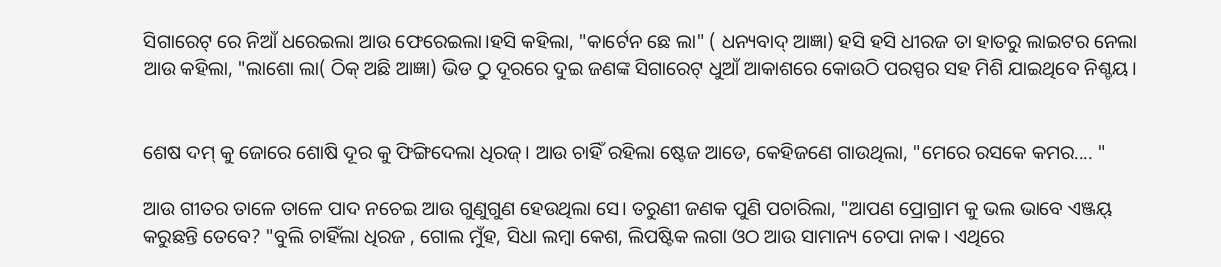ସିଗାରେଟ୍ ରେ ନିଆଁ ଧରେଇଲା ଆଉ ଫେରେଇଲା।ହସି କହିଲା, "କାର୍ଟେନ ଛେ ଲା" ( ଧନ୍ୟବାଦ୍ ଆଜ୍ଞା) ହସି ହସି ଧୀରଜ ତା ହାତରୁ ଲାଇଟର ନେଲା ଆଉ କହିଲା, "ଲାଶୋ ଲା( ଠିକ୍ ଅଛି ଆଜ୍ଞା) ଭିଡ ଠୁ ଦୂରରେ ଦୁଇ ଜଣଙ୍କ ସିଗାରେଟ୍ ଧୁଆଁ ଆକାଶରେ କୋଉଠି ପରସ୍ପର ସହ ମିଶି ଯାଇଥିବେ ନିଶ୍ଚୟ।


ଶେଷ ଦମ୍ କୁ ଜୋରେ ଶୋଷି ଦୂର କୁ ଫିଙ୍ଗିଦେଲା ଧିରଜ୍। ଆଉ ଚାହିଁ ରହିଲା ଷ୍ଟେଜ ଆଡେ, କେହିଜଣେ ଗାଉଥିଲା, "ମେରେ ରସକେ କମର.... "

ଆଉ ଗୀତର ତାଳେ ତାଳେ ପାଦ ନଚେଇ ଆଉ ଗୁଣୁଗୁଣ ହେଉଥିଲା ସେ। ତରୁଣୀ ଜଣକ ପୁଣି ପଚାରିଲା, "ଆପଣ ପ୍ରୋଗ୍ରାମ କୁ ଭଲ ଭାବେ ଏଞ୍ଜୟ୍ କରୁଛନ୍ତି ତେବେ? "ବୁଲି ଚାହିଁଲା ଧିରଜ , ଗୋଲ ମୁଁହ, ସିଧା ଲମ୍ବା କେଶ, ଲିପଷ୍ଟିକ ଲଗା ଓଠ ଆଉ ସାମାନ୍ୟ ଚେପା ନାକ। ଏଥିରେ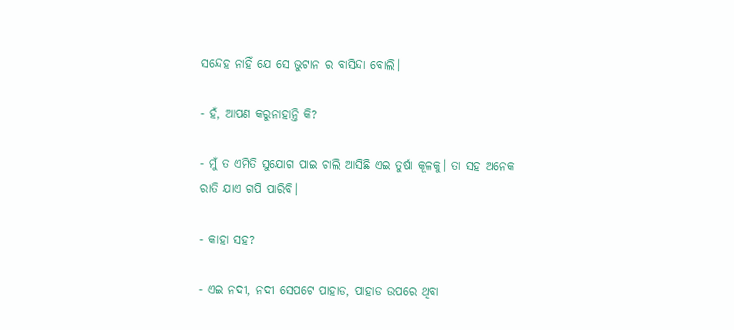ସନ୍ଦେହ ନାହିଁ ଯେ ସେ ଭୁଟାନ ର ବାସିନ୍ଦା ବୋଲି।

- ହଁ, ଆପଣ କରୁନାହାନ୍ତି କି?

- ମୁଁ ତ ଏମିତି ସୁଯୋଗ ପାଇ ଚାଲି ଆସିଛି ଏଇ ତୁର୍ଷା କୂଳକୁ। ତା ସହ ଅନେକ ରାତି ଯାଏ ଗପି ପାରିବି।

- କାହା ସହ?

- ଏଇ ନଦୀ, ନଦୀ ସେପଟେ ପାହାଡ, ପାହାଡ ଉପରେ ଥିବା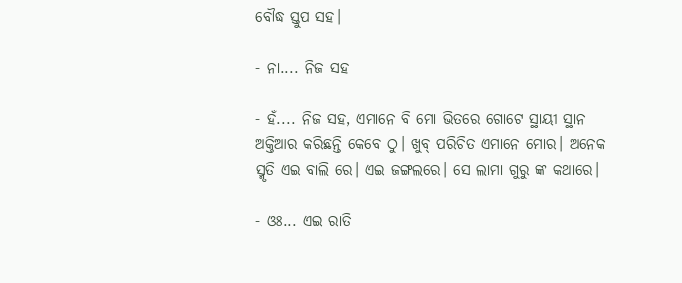ବୌଦ୍ଧ ସ୍ତୁପ ସହ।

- ନା.... ନିଜ ସହ

- ହଁ.... ନିଜ ସହ, ଏମାନେ ବି ମୋ ଭିତରେ ଗୋଟେ ସ୍ଥାୟୀ ସ୍ଥାନ ଅକ୍ତିଆର କରିଛନ୍ତି କେବେ ଠୁ। ଖୁବ୍ ପରିଚିତ ଏମାନେ ମୋର। ଅନେକ ସ୍ମୃତି ଏଇ ବାଲି ରେ। ଏଇ ଜଙ୍ଗଲରେ। ସେ ଲାମା ଗୁରୁ ଙ୍କ କଥାରେ।

- ଓଃ... ଏଇ ରାତି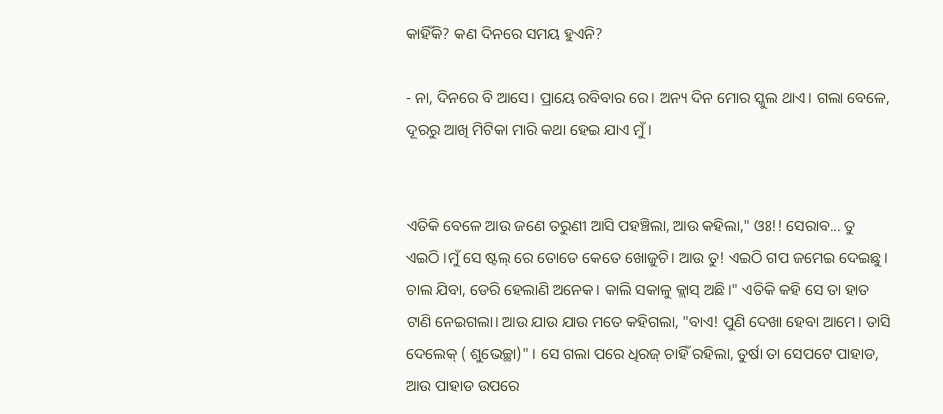କାହିଁକି? କଣ ଦିନରେ ସମୟ ହୁଏନି?

- ନା, ଦିନରେ ବି ଆସେ। ପ୍ରାୟେ ରବିବାର ରେ। ଅନ୍ୟ ଦିନ ମୋର ସ୍କୁଲ ଥାଏ। ଗଲା ବେଳେ, ଦୂରରୁ ଆଖି ମିଟିକା ମାରି କଥା ହେଇ ଯାଏ ମୁଁ।


ଏତିକି ବେଳେ ଆଉ ଜଣେ ତରୁଣୀ ଆସି ପହଞ୍ଚିଲା, ଆଉ କହିଲା," ଓଃ!! ସେରାବ... ତୁ ଏଇଠି ।ମୁଁ ସେ ଷ୍ଟଲ୍ ରେ ତୋତେ କେତେ ଖୋଜୁଚି। ଆଉ ତୁ! ଏଇଠି ଗପ ଜମେଇ ଦେଇଛୁ। ଚାଲ ଯିବା, ଡେରି ହେଲାଣି ଅନେକ। କାଲି ସକାଳୁ କ୍ଲାସ୍ ଅଛି।" ଏତିକି କହି ସେ ତା ହାତ ଟାଣି ନେଇଗଲା। ଆଉ ଯାଉ ଯାଉ ମତେ କହିଗଲା, "ବାଏ! ପୁଣି ଦେଖା ହେବା ଆମେ। ତାସି ଦେଲେକ୍ ( ଶୁଭେଚ୍ଛା)" । ସେ ଗଲା ପରେ ଧିରଜ୍ ଚାହିଁ ରହିଲା, ତୁର୍ଷା ତା ସେପଟେ ପାହାଡ, ଆଉ ପାହାଡ ଉପରେ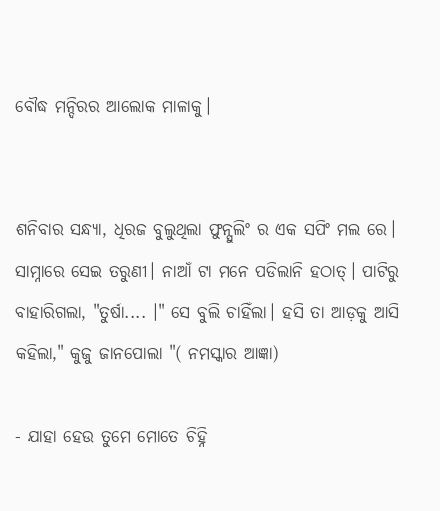ବୌଦ୍ଧ ମନ୍ଦିରର ଆଲୋକ ମାଳାକୁ।


ଶନିବାର ସନ୍ଧ୍ୟା, ଧିରଜ ବୁଲୁଥିଲା ଫୁନ୍ସୁଲିଂ ର ଏକ ସପିଂ ମଲ ରେ। ସାମ୍ନାରେ ସେଇ ତରୁଣୀ। ନାଆଁ ଟା ମନେ ପଡିଲାନି ହଠାତ୍। ପାଟିରୁ ବାହାରିଗଲା, "ତୁର୍ଷା.... ।" ସେ ବୁଲି ଚାହିଁଲା। ହସି ତା ଆଡ଼କୁ ଆସି କହିଲା," କୁଜୁ ଜାନପୋଲା "( ନମସ୍କାର ଆଜ୍ଞା)

- ଯାହା ହେଉ ତୁମେ ମୋତେ ଚିହ୍ନି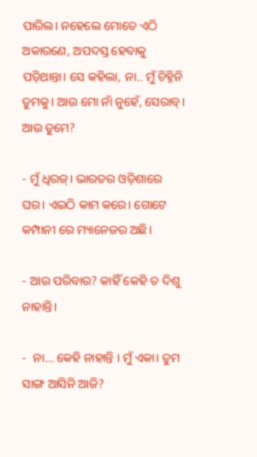ପାରିଲ। ନହେଲେ ମୋତେ ଏଠି ଅକାରଣେ, ଅପଦସ୍ତ ହେବାକୁ ପଡ଼ିଥାନ୍ତା। ସେ କହିଲା, ନା.. ମୁଁ ଚିହ୍ନିନି ତୁମକୁ। ଆଉ ମୋ ନାଁ ନୁହେଁ, ସେରାବ୍। ଆଉ ତୁମେ?

- ମୁଁ ଧିରଜ୍। ଭାରତର ଓଡ଼ିଶାରେ ଘର। ଏଇଠି କାମ କରେ। ଗୋଟେ କମ୍ପାନୀ ରେ ମ୍ୟାନେଜର ଅଛି।

- ଆଉ ପରିବାର? କାହିଁ କେହି ତ ଦିଶୁ ନାହାନ୍ତି।

-  ନା... କେହି ନାହାନ୍ତି । ମୁଁ ଏକା। ତୁମ ସାଙ୍ଗ ଆସିନି ଆଜି?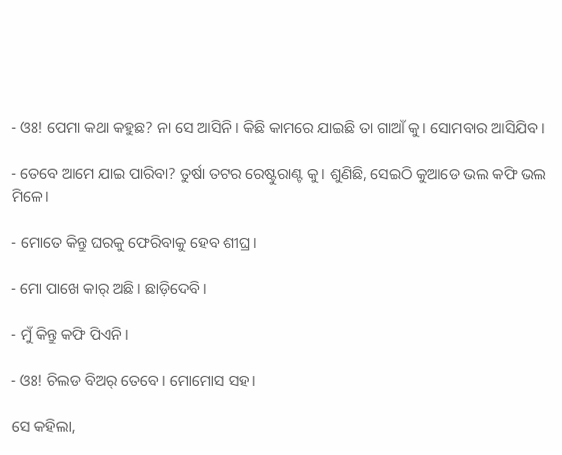- ଓଃ! ପେମା କଥା କହୁଛ? ନା ସେ ଆସିନି। କିଛି କାମରେ ଯାଇଛି ତା ଗାଆଁ କୁ। ସୋମବାର ଆସିଯିବ।

- ତେବେ ଆମେ ଯାଇ ପାରିବା? ତୁର୍ଷା ତଟର ରେଷ୍ଟୁରାଣ୍ଟ କୁ। ଶୁଣିଛି, ସେଇଠି କୁଆଡେ ଭଲ କଫି ଭଲ ମିଳେ।

- ମୋତେ କିନ୍ତୁ ଘରକୁ ଫେରିବାକୁ ହେବ ଶୀଘ୍ର।

- ମୋ ପାଖେ କାର୍ ଅଛି। ଛାଡ଼ିଦେବି।

- ମୁଁ କିନ୍ତୁ କଫି ପିଏନି।

- ଓଃ! ଚିଲଡ ବିଅର୍ ତେବେ। ମୋମୋସ ସହ।

ସେ କହିଲା,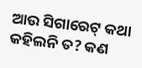ଆଉ ସିଗାରେଟ୍ କଥା କହିଲନି ତ? କଣ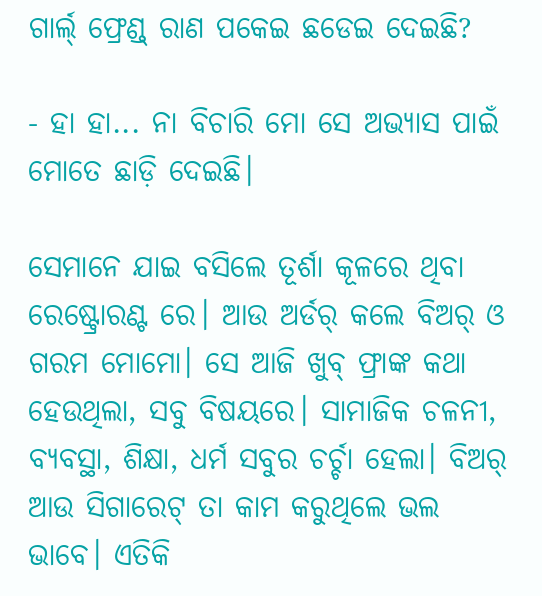ଗାର୍ଲ୍ ଫ୍ରେଣ୍ଡ୍ ରାଣ ପକେଇ ଛଡେଇ ଦେଇଛି?

- ହା ହା... ନା ବିଚାରି ମୋ ସେ ଅଭ୍ୟାସ ପାଇଁ ମୋତେ ଛାଡ଼ି ଦେଇଛି।

ସେମାନେ ଯାଇ ବସିଲେ ତୂର୍ଶା କୂଳରେ ଥିବା ରେଷ୍ଟ୍ରୋରଣ୍ଟ ରେ। ଆଉ ଅର୍ଡର୍ କଲେ ବିଅର୍ ଓ ଗରମ ମୋମୋ। ସେ ଆଜି ଖୁବ୍ ଫ୍ରାଙ୍କ କଥା ହେଉଥିଲା, ସବୁ ବିଷୟରେ। ସାମାଜିକ ଚଳନୀ, ବ୍ୟବସ୍ଥା, ଶିକ୍ଷା, ଧର୍ମ ସବୁର ଚର୍ଚ୍ଚା ହେଲା। ବିଅର୍ ଆଉ ସିଗାରେଟ୍ ତା କାମ କରୁଥିଲେ ଭଲ ଭାବେ। ଏତିକି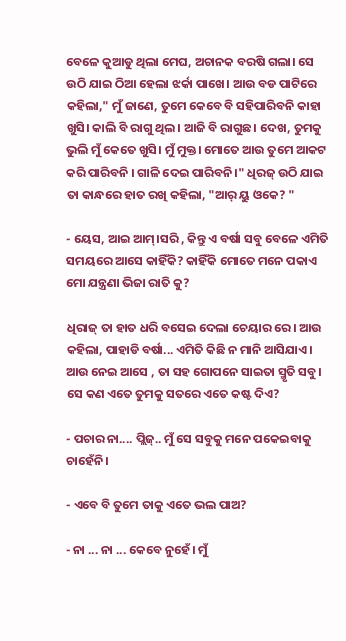ବେଳେ କୁଆଡୁ ଥିଲା ମେଘ, ଅଚାନକ ବରଷି ଗଲା। ସେ ଉଠି ଯାଇ ଠିଆ ହେଲା ଝର୍କା ପାଖେ। ଆଉ ବଡ ପାଟିରେ କହିଲା," ମୁଁ ଜାଣେ, ତୁମେ କେବେ ବି ସହିପାରିବନି କାହା ଖୁସି। କାଲି ବି ରାଗୁ ଥିଲ। ଆଜି ବି ରାଗୁଛ। ଦେଖ, ତୁମକୁ ଭୁଲି ମୁଁ କେତେ ଖୁସି। ମୁଁ ମୁକ୍ତ। ମୋତେ ଆଉ ତୁମେ ଆକଟ କରି ପାରିବନି । ଗାଳି ଦେଇ ପାରିବନି।" ଧିରଜ୍ ଉଠି ଯାଇ ତା କାନ୍ଧରେ ହାତ ରଖି କହିଲା, "ଆର୍ ୟୁ ଓକେ? "

- ୟେସ, ଆଇ ଆମ୍।ସରି , କିନ୍ତୁ ଏ ବର୍ଷା ସବୁ ବେଳେ ଏମିତି ସମୟରେ ଆସେ କାହିଁକି? କାହିଁକି ମୋତେ ମନେ ପକାଏ ମୋ ଯନ୍ତ୍ରଣା ଭିଜା ରାତି କୁ?

ଧିରାଜ୍ ତା ହାତ ଧରି ବସେଇ ଦେଲା ଚେୟାର ରେ। ଆଉ କହିଲା, ପାହାଡି ବର୍ଷା... ଏମିତି କିଛି ନ ମାନି ଆସିଯାଏ। ଆଉ ନେଇ ଆସେ , ତା ସହ ଗୋପନେ ସାଇତା ସ୍ମୃତି ସବୁ। ସେ କଣ ଏତେ ତୁମକୁ ସତରେ ଏତେ କଷ୍ଟ ଦିଏ?

- ପଚାର ନା.... ପ୍ଲିଜ୍.. ମୁଁ ସେ ସବୁକୁ ମନେ ପକେଇବାକୁ ଚାହେଁନି।

- ଏବେ ବି ତୁମେ ତାକୁ ଏତେ ଭଲ ପାଅ?

- ନା ... ନା ... କେବେ ନୁହେଁ। ମୁଁ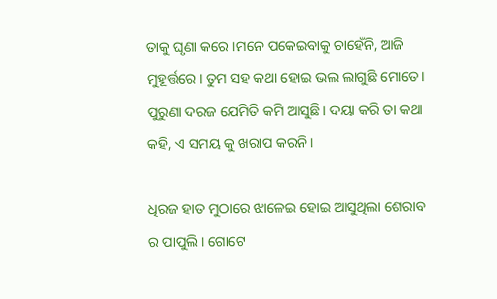ତାକୁ ଘୃଣା କରେ।ମନେ ପକେଇବାକୁ ଚାହେଁନି, ଆଜି ମୁହୂର୍ତ୍ତରେ। ତୁମ ସହ କଥା ହୋଇ ଭଲ ଲାଗୁଛି ମୋତେ। ପୁରୁଣା ଦରଜ ଯେମିତି କମି ଆସୁଛି। ଦୟା କରି ତା କଥା କହି, ଏ ସମୟ କୁ ଖରାପ କରନି।

ଧିରଜ ହାତ ମୁଠାରେ ଝାଳେଇ ହୋଇ ଆସୁଥିଲା ଶେରାବ ର ପାପୁଲି। ଗୋଟେ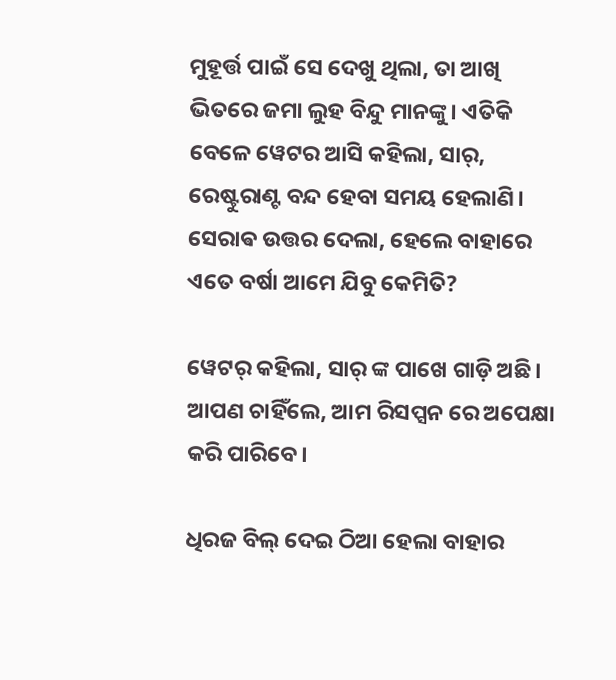ମୁହୂର୍ତ୍ତ ପାଇଁ ସେ ଦେଖୁ ଥିଲା, ତା ଆଖି ଭିତରେ ଜମା ଲୁହ ବିନ୍ଦୁ ମାନଙ୍କୁ। ଏତିକି ବେଳେ ୱେଟର ଆସି କହିଲା, ସାର୍, ରେଷ୍ଟୁରାଣ୍ଟ ବନ୍ଦ ହେବା ସମୟ ହେଲାଣି। ସେରାଵ ଉତ୍ତର ଦେଲା, ହେଲେ ବାହାରେ ଏତେ ବର୍ଷା ଆମେ ଯିବୁ କେମିତି?

ୱେଟର୍ କହିଲା, ସାର୍ ଙ୍କ ପାଖେ ଗାଡ଼ି ଅଛି। ଆପଣ ଚାହିଁଲେ, ଆମ ରିସପ୍ସନ ରେ ଅପେକ୍ଷା କରି ପାରିବେ।

ଧିରଜ ବିଲ୍ ଦେଇ ଠିଆ ହେଲା ବାହାର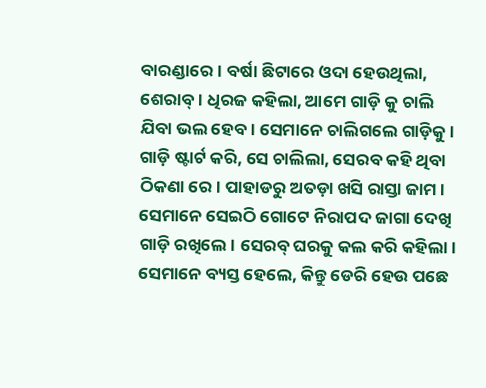ବାରଣ୍ଡାରେ। ବର୍ଷା ଛିଟାରେ ଓଦା ହେଉଥିଲା, ଶେରାବ୍। ଧିରଜ କହିଲା, ଆମେ ଗାଡ଼ି କୁ ଚାଲି ଯିବା ଭଲ ହେବ। ସେମାନେ ଚାଲିଗଲେ ଗାଡ଼ିକୁ। ଗାଡ଼ି ଷ୍ଟାର୍ଟ କରି, ସେ ଚାଲିଲା, ସେରବ କହି ଥିବା ଠିକଣା ରେ। ପାହାଡରୁ ଅତଡ଼ା ଖସି ରାସ୍ତା ଜାମ। ସେମାନେ ସେଇଠି ଗୋଟେ ନିରାପଦ ଜାଗା ଦେଖି ଗାଡ଼ି ରଖିଲେ। ସେରବ୍ ଘରକୁ କଲ କରି କହିଲା। ସେମାନେ ବ୍ୟସ୍ତ ହେଲେ, କିନ୍ତୁ ଡେରି ହେଉ ପଛେ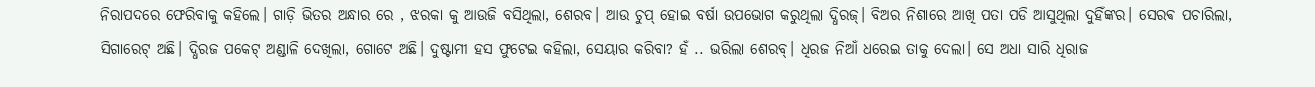ନିରାପଦରେ ଫେରିବାକୁ କହିଲେ। ଗାଡ଼ି ଭିତର ଅନ୍ଧାର ରେ , ଝରକା କୁ ଆଉଜି ବସିଥିଲା, ଶେରବ। ଆଉ ଚୁପ୍ ହୋଇ ବର୍ଷା ଉପଭୋଗ କରୁଥିଲା ଦ୍ଧିରଜ୍। ବିଅର ନିଶାରେ ଆଖି ପତା ପଡି ଆସୁଥିଲା ଦୁହିଁଙ୍କର। ସେରଵ ପଚାରିଲା, ସିଗାରେଟ୍ ଅଛି। ଦ୍ଧିରଜ ପକେଟ୍ ଅଣ୍ଡାଳି ଦେଖିଲା, ଗୋଟେ ଅଛି। ଦୁଷ୍ଟାମୀ ହସ ଫୁଟେଇ କହିଲା, ସେୟାର କରିବା? ହଁ .. ଭରିଲା ଶେରବ୍। ଧିରଜ ନିଆଁ ଧରେଇ ତାକୁ ଦେଲା। ସେ ଅଧା ସାରି ଧିରାଜ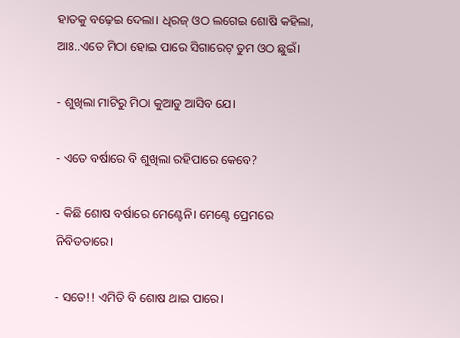ହାତକୁ ବଢ଼େଇ ଦେଲା। ଧିରଜ୍ ଓଠ ଲଗେଇ ଶୋଷି କହିଲା, ଆଃ..ଏତେ ମିଠା ହୋଇ ପାରେ ସିଗାରେଟ୍ ତୁମ ଓଠ ଛୁଇଁ।

- ଶୁଖିଲା ମାଟିରୁ ମିଠା କୁଆଡୁ ଆସିବ ଯେ।

- ଏତେ ବର୍ଷାରେ ବି ଶୁଖିଲା ରହିପାରେ କେବେ?

- କିଛି ଶୋଷ ବର୍ଷାରେ ମେଣ୍ଟେନି। ମେଣ୍ଟେ ପ୍ରେମରେ ନିବିଡତାରେ।

- ସତେ!! ଏମିତି ବି ଶୋଷ ଥାଇ ପାରେ।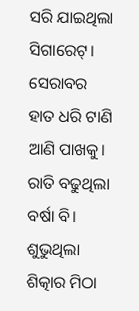ସରି ଯାଇଥିଲା ସିଗାରେଟ୍। ସେରାବର ହାତ ଧରି ଟାଣି ଆଣି ପାଖକୁ। ରାତି ବଢୁଥିଲା ବର୍ଷା ବି। ଶୁଭୁଥିଲା ଶିତ୍କାର ମିଠା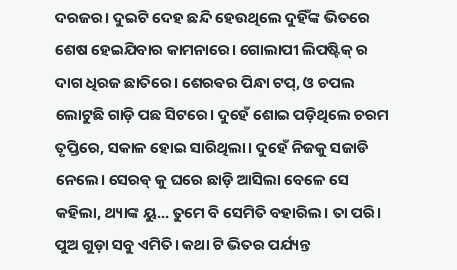ଦରଜର। ଦୁଇଟି ଦେହ ଛନ୍ଦି ହେଉଥିଲେ ଦୁହିଁଙ୍କ ଭିତରେ ଶେଷ ହେଇଯିବାର କାମନାରେ। ଗୋଲାପୀ ଲିପଷ୍ଟିକ୍ ର ଦାଗ ଧିରଜ ଛାତିରେ। ଶେରଵର ପିନ୍ଧା ଟପ୍, ଓ ଚପଲ ଲୋଟୁଛି ଗାଡ଼ି ପଛ ସିଟରେ। ଦୁହେଁ ଶୋଇ ପଡ଼ିଥିଲେ ଚରମ ତୃପ୍ତିରେ, ସକାଳ ହୋଇ ସାରିଥିଲା। ଦୁହେଁ ନିଜକୁ ସଜାଡି ନେଲେ। ସେରଵ୍ କୁ ଘରେ ଛାଡ଼ି ଆସିଲା ବେଳେ ସେ କହିଲା, ଥ୍ୟାଙ୍କ ୟୁ... ତୁମେ ବି ସେମିତି ବହାରିଲ। ତା ପରି। ପୁଅ ଗୁଡ଼ା ସବୁ ଏମିତି। କଥା ଟି ଭିତର ପର୍ଯ୍ୟନ୍ତ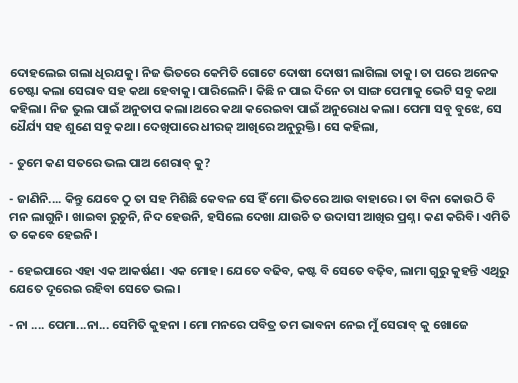ଦୋହଲେଇ ଗଲା ଧିରଯକୁ। ନିଜ ଭିତରେ କେମିତି ଗୋଟେ ଦୋଷୀ ଦୋଷୀ ଲାଗିଲା ତାକୁ। ତା ପରେ ଅନେକ ଚେଷ୍ଟା କଲା ସେରାବ ସହ କଥା ହେବାକୁ। ପାରିଲେନି। କିଛି ନ ପାଇ ଦିନେ ତା ସାଙ୍ଗ ପେମାକୁ ଭେଟି ସବୁ କଥା କହିଲା। ନିଜ ଭୁଲ ପାଇଁ ଅନୁତାପ କଲା।ଥରେ କଥା କରେଇବା ପାଇଁ ଅନୁରୋଧ କଲା। ପେମା ସବୁ ବୁଝେ, ସେ ଧୈର୍ଯ୍ୟ ସହ ଶୁଣେ ସବୁ କଥା। ଦେଖିପାରେ ଧୀରଜ୍ ଆଖିରେ ଅନୁରୁକ୍ତି। ସେ କହିଲା,

- ତୁମେ କଣ ସତରେ ଭଲ ପାଅ ଶେରାବ୍ କୁ?

- ଜାଣିନି.... କିନ୍ତୁ ଯେବେ ଠୁ ତା ସହ ମିଶିଛି କେବଳ ସେ ହିଁ ମୋ ଭିତରେ ଆଉ ବାହାରେ। ତା ବିନା କୋଉଠି ବି ମନ ଲାଗୁନି। ଖାଇବା ରୁଚୁନି, ନିଦ ହେଉନି, ହସିଲେ ଦେଖା ଯାଉଚି ତ ଉଦାସୀ ଆଖିର ପ୍ରଶ୍ନ। କଣ କରିବି। ଏମିତି ତ କେବେ ହେଇନି।

- ହେଇପାରେ ଏହା ଏକ ଆକର୍ଷଣ। ଏକ ମୋହ। ଯେତେ ବଢିବ, କଷ୍ଟ ବି ସେତେ ବଢ଼ିବ, ଲାମା ଗୁରୁ କୁହନ୍ତି ଏଥିରୁ ଯେତେ ଦୂରେଇ ରହିବା ସେତେ ଭଲ।

- ନା .... ପେମା...ନା... ସେମିତି କୁହନା । ମୋ ମନରେ ପବିତ୍ର ତମ ଭାବନା ନେଇ ମୁଁ ସେରାବ୍ କୁ ଖୋଜେ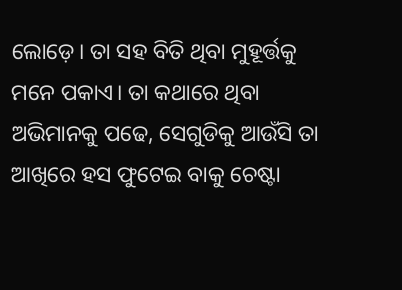ଲୋଡ଼େ। ତା ସହ ବିତି ଥିବା ମୁହୂର୍ତ୍ତକୁ ମନେ ପକାଏ। ତା କଥାରେ ଥିବା ଅଭିମାନକୁ ପଢେ, ସେଗୁଡିକୁ ଆଉଁସି ତା ଆଖିରେ ହସ ଫୁଟେଇ ବାକୁ ଚେଷ୍ଟା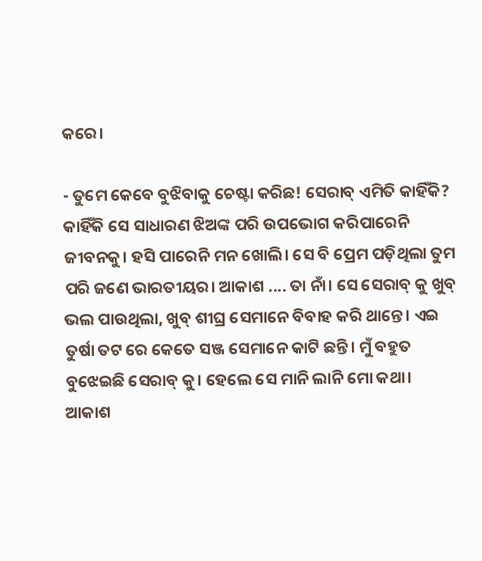କରେ।

- ତୁମେ କେବେ ବୁଝିବାକୁ ଚେଷ୍ଟା କରିଛ! ସେରାବ୍ ଏମିତି କାହିଁକି? କାହିଁକି ସେ ସାଧାରଣ ଝିଅଙ୍କ ପରି ଉପଭୋଗ କରିପାରେନି ଜୀବନକୁ। ହସି ପାରେନି ମନ ଖୋଲି। ସେ ବି ପ୍ରେମ ପଡ଼ିଥିଲା ତୁମ ପରି ଜଣେ ଭାରତୀୟର। ଆକାଶ .... ତା ନାଁ। ସେ ସେରାବ୍ କୁ ଖୁବ୍ ଭଲ ପାଉଥିଲା, ଖୁବ୍ ଶୀଘ୍ର ସେମାନେ ବିବାହ କରି ଥାନ୍ତେ। ଏଇ ତୁର୍ଷା ତଟ ରେ କେତେ ସଞ୍ଜ ସେମାନେ କାଟି ଛନ୍ତି। ମୁଁ ବହୁତ ବୁଝେଇଛି ସେରାବ୍ କୁ। ହେଲେ ସେ ମାନି ଲାନି ମୋ କଥା। ଆକାଶ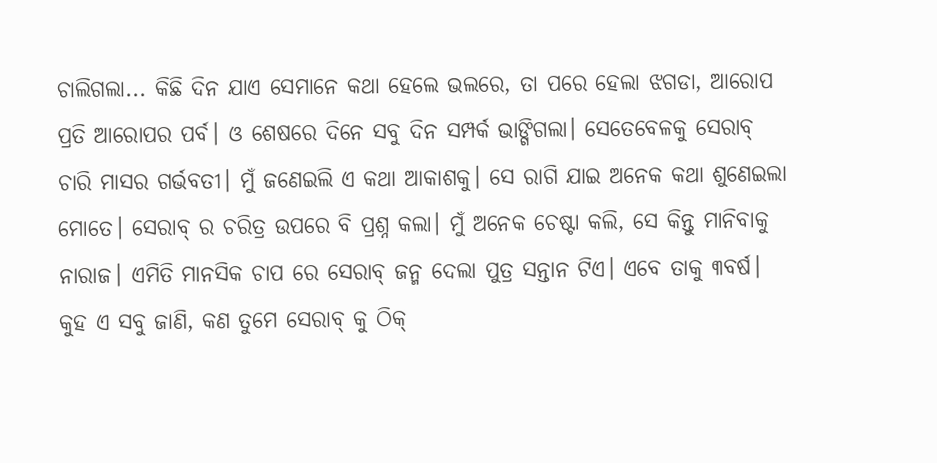ଚାଲିଗଲା... କିଛି ଦିନ ଯାଏ ସେମାନେ କଥା ହେଲେ ଭଲରେ, ତା ପରେ ହେଲା ଝଗଡା, ଆରୋପ ପ୍ରତି ଆରୋପର ପର୍ବ। ଓ ଶେଷରେ ଦିନେ ସବୁ ଦିନ ସମ୍ପର୍କ ଭାଙ୍ଗିଗଲା। ସେତେବେଳକୁ ସେରାବ୍ ଚାରି ମାସର ଗର୍ଭବତୀ। ମୁଁ ଜଣେଇଲି ଏ କଥା ଆକାଶକୁ। ସେ ରାଗି ଯାଇ ଅନେକ କଥା ଶୁଣେଇଲା ମୋତେ। ସେରାବ୍ ର ଚରିତ୍ର ଉପରେ ବି ପ୍ରଶ୍ନ କଲା। ମୁଁ ଅନେକ ଚେଷ୍ଟା କଲି, ସେ କିନ୍ତୁ ମାନିବାକୁ ନାରାଜ। ଏମିତି ମାନସିକ ଚାପ ରେ ସେରାବ୍ ଜନ୍ମ ଦେଲା ପୁତ୍ର ସନ୍ତାନ ଟିଏ। ଏବେ ତାକୁ ୩ବର୍ଷ। କୁହ ଏ ସବୁ ଜାଣି, କଣ ତୁମେ ସେରାବ୍ କୁ ଠିକ୍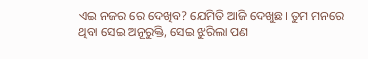ଏଇ ନଜର ରେ ଦେଖିବ? ଯେମିତି ଆଜି ଦେଖୁଛ। ତୁମ ମନରେ ଥିବା ସେଇ ଅନୂରୁକ୍ତି, ସେଇ ଝୁରିଲା ପଣ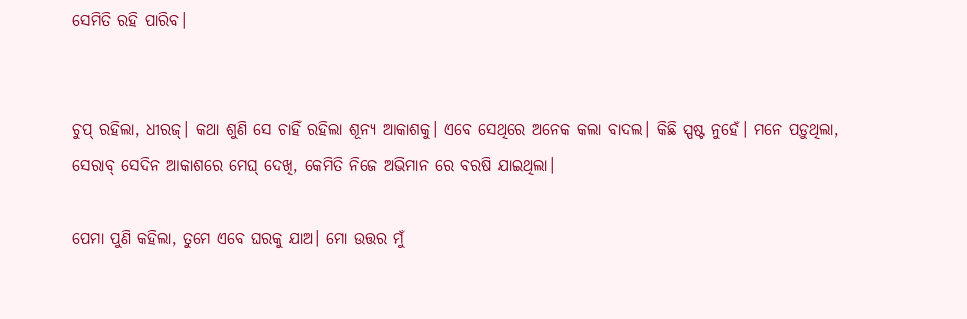ସେମିତି ରହି ପାରିବ।


ଚୁପ୍ ରହିଲା, ଧୀରଜ୍। କଥା ଶୁଣି ସେ ଚାହିଁ ରହିଲା ଶୂନ୍ୟ ଆକାଶକୁ। ଏବେ ସେଥିରେ ଅନେକ କଲା ବାଦଲ। କିଛି ସ୍ପଷ୍ଟ ନୁହେଁ। ମନେ ପଡ଼ୁଥିଲା, ସେରାବ୍ ସେଦିନ ଆକାଶରେ ମେଘ୍ ଦେଖି, କେମିତି ନିଜେ ଅଭିମାନ ରେ ବରଷି ଯାଇଥିଲା।

ପେମା ପୁଣି କହିଲା, ତୁମେ ଏବେ ଘରକୁ ଯାଅ। ମୋ ଉତ୍ତର ମୁଁ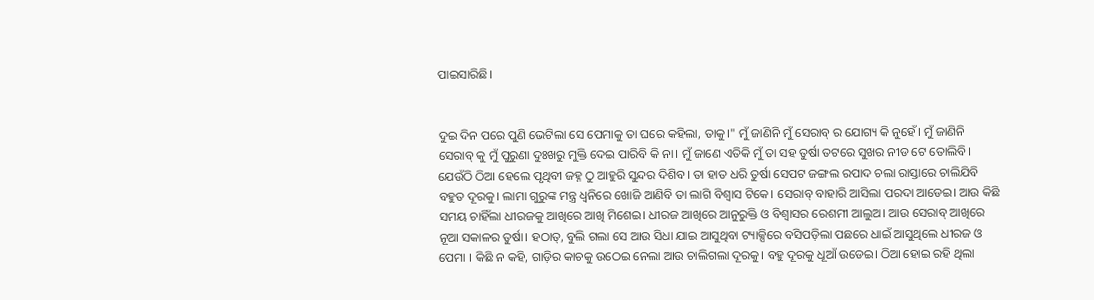ପାଇସାରିଛି।


ଦୁଇ ଦିନ ପରେ ପୁଣି ଭେଟିଲା ସେ ପେମାକୁ ତା ଘରେ କହିଲା, ତାକୁ।" ମୁଁ ଜାଣିନି ମୁଁ ସେରାବ୍ ର ଯୋଗ୍ୟ କି ନୁହେଁ। ମୁଁ ଜାଣିନି ସେରାବ୍ କୁ ମୁଁ ପୁରୁଣା ଦୁଃଖରୁ ମୁକ୍ତି ଦେଇ ପାରିବି କି ନା। ମୁଁ ଜାଣେ ଏତିକି ମୁଁ ତା ସହ ତୁର୍ଷା ତଟରେ ସୁଖର ନୀଡ ଟେ ତୋଲିବି। ଯେଉଁଠି ଠିଆ ହେଲେ ପୃଥିବୀ ଜହ୍ନ ଠୁ ଆହୁରି ସୁନ୍ଦର ଦିଶିବ। ତା ହାତ ଧରି ତୁର୍ଷା ସେପଟ ଜଙ୍ଗଲ ରପାଦ ଚଲା ରାସ୍ତାରେ ଚାଲିଯିବି ବହୁତ ଦୂରକୁ। ଲାମା ଗୁରୁଙ୍କ ମନ୍ତ୍ର ଧ୍ବନିରେ ଖୋଜି ଆଣିବି ତା ଲାଗି ବିଶ୍ୱାସ ଟିକେ। ସେରାବ୍ ବାହାରି ଆସିଲା ପରଦା ଆଡେଇ। ଆଉ କିଛି ସମୟ ଚାହିଁଲା ଧୀରଜକୁ ଆଖିରେ ଆଖି ମିଶେଇ। ଧୀରଜ ଆଖିରେ ଆନୁରୁକ୍ତି ଓ ବିଶ୍ୱାସର ରେଶମୀ ଆଲୁଅ। ଆଉ ସେରାବ୍ ଆଖିରେ ନୂଆ ସକାଳର ତୁର୍ଷା। ହଠାତ୍, ବୁଲି ଗଲା ସେ ଆଉ ସିଧା ଯାଇ ଆସୁଥିବା ଟ୍ୟାକ୍ସିରେ ବସିପଡ଼ିଲା ପଛରେ ଧାଇଁ ଆସୁଥିଲେ ଧୀରଜ ଓ ପେମା । କିଛି ନ କହି, ଗାଡ଼ିର କାଚକୁ ଉଠେଇ ନେଲା ଆଉ ଚାଲିଗଲା ଦୂରକୁ। ବହୁ ଦୂରକୁ ଧୂଆଁ ଉଡେଇ। ଠିଆ ହୋଇ ରହି ଥିଲା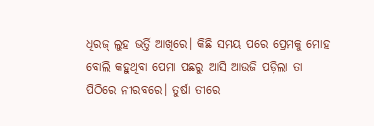ଧିରଜ୍ ଲୁହ ଭର୍ତ୍ତି ଆଖିରେ। କିଛି ସମୟ ପରେ ପ୍ରେମକୁ ମୋହ ବୋଲି କହୁଥିବା ପେମା ପଛରୁ ଆସି ଆଉଜି ପଡ଼ିଲା ତା ପିଠିରେ ନୀରବରେ। ତୁର୍ଷା ତୀରେ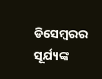ଡିସେମ୍ବରର ସୂର୍ଯ୍ୟଙ୍କ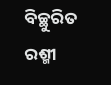ବିଚ୍ଛୁରିତ ରଶ୍ମୀ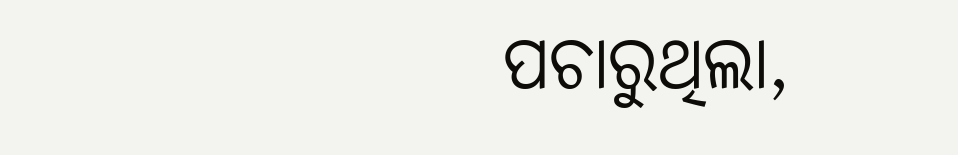ପଚାରୁଥିଲା,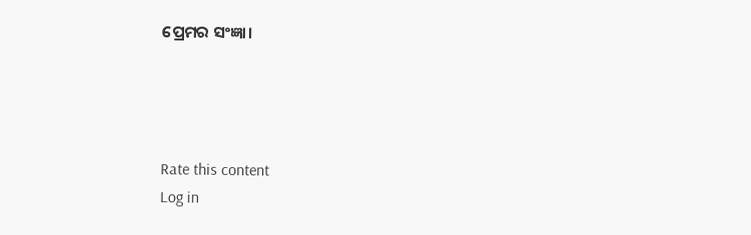ପ୍ରେମର ସଂଜ୍ଞା।




Rate this content
Log in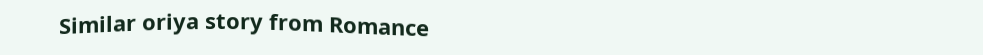Similar oriya story from Romance